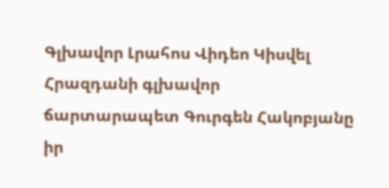Գլխավոր Լրահոս Վիդեո Կիսվել
Հրազդանի գլխավոր ճարտարապետ Գուրգեն Հակոբյանը իր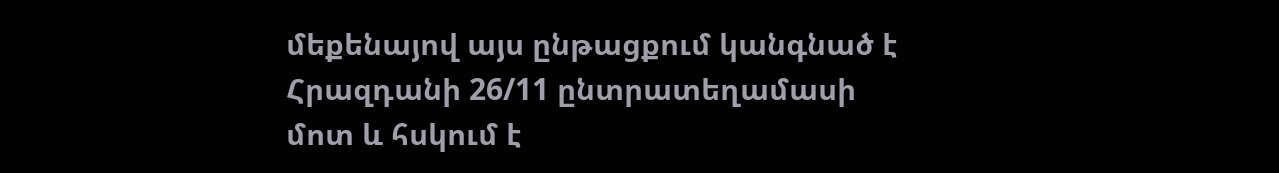մեքենայով այս ընթացքում կանգնած է Հրազդանի 26/11 ընտրատեղամասի մոտ և հսկում է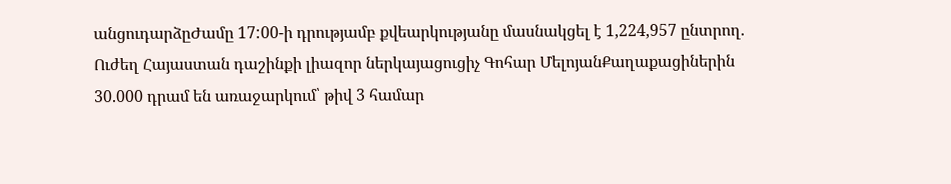անցուդարձըԺամը 17:00-ի դրությամբ քվեարկությանը մասնակցել է 1,224,957 ընտրող. Ուժեղ Հայաստան դաշինքի լիազոր ներկայացուցիչ Գոհար ՄելոյանՔաղաքացիներին 30.000 դրամ են առաջարկում՝ թիվ 3 համար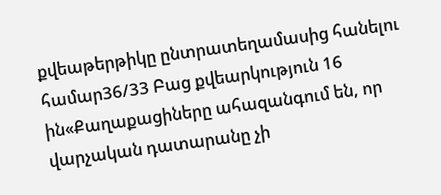քվեաթերթիկը ընտրատեղամասից հանելու համար36/33 Բաց քվեարկություն 16 ին«Քաղաքացիները ահազանգում են, որ վարչական դատարանը չի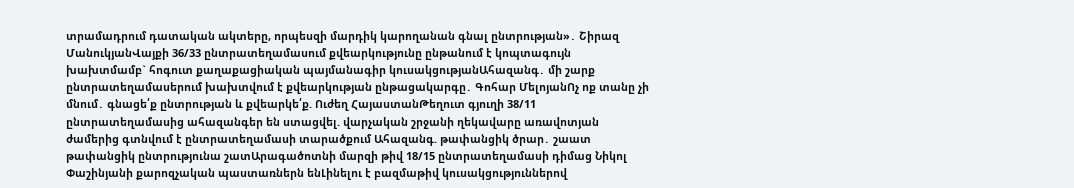տրամադրում դատական ակտերը, որպեսզի մարդիկ կարողանան գնալ ընտրության»․ Շիրազ ՄանուկյանՎայքի 36/33 ընտրատեղամասում քվեարկությունը ընթանում է կոպտագույն խախտմամբ` հոգուտ քաղաքացիական պայմանագիր կուսակցությանԱհազանգ․ մի շարք ընտրատեղամասերում խախտվում է քվեարկության ընթացակարգը․ Գոհար ՄելոյանՈչ ոք տանը չի մնում․ գնացե՛ք ընտրության և քվեարկե՛ք. Ուժեղ ՀայաստանԹեղուտ գյուղի 38/11 ընտրատեղամասից ահազանգեր են ստացվել. վարչական շրջանի ղեկավարը առավոտյան ժամերից գտնվում է ընտրատեղամասի տարածքում Ահազանգ. թափանցիկ ծրար․ շաատ թափանցիկ ընտրությունա շատԱրագածոտնի մարզի թիվ 18/15 ընտրատեղամասի դիմաց Նիկոլ Փաշինյանի քարոզչական պաստառներն ենԼինելու է բազմաթիվ կուսակցություններով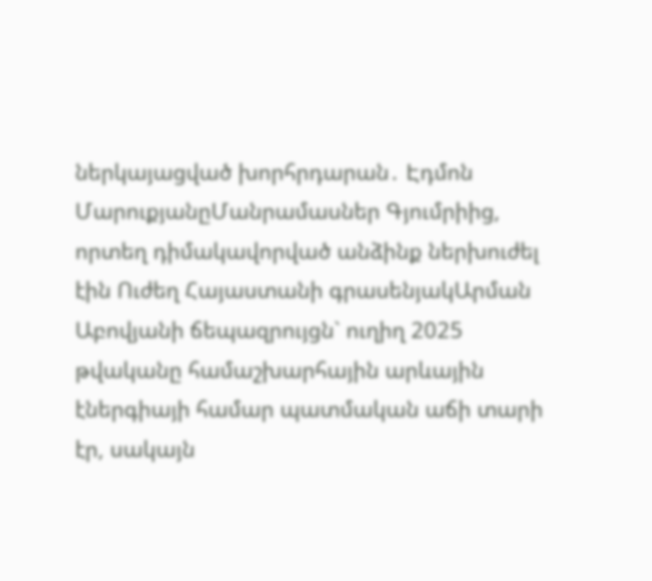ներկայացված խորհրդարան․ Էդմոն ՄարուքյանըՄանրամասներ Գյումրիից, որտեղ դիմակավորված անձինք ներխուժել էին Ուժեղ Հայաստանի գրասենյակԱրման Աբովյանի ճեպազրույցն` ուղիղ 2025 թվականը համաշխարհային արևային էներգիայի համար պատմական աճի տարի էր, սակայն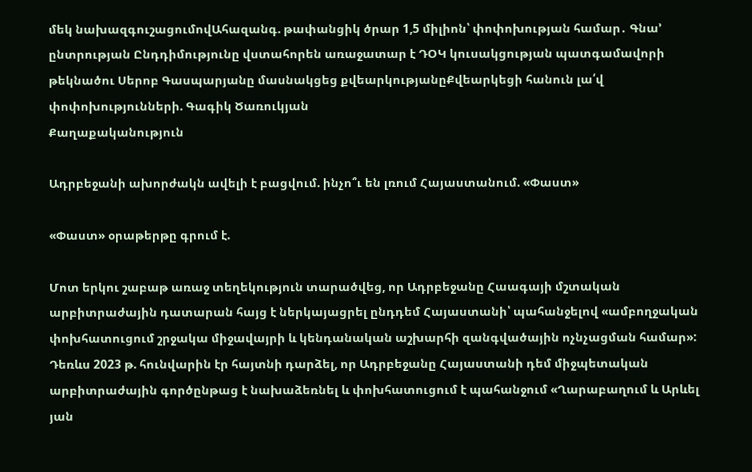մեկ նախազգուշացումովԱհազանգ. թափանցիկ ծրար 1,5 միլիոն՝ փոփոխության համար․ Գնա’ ընտրության Ընդդիմությունը վստահորեն առաջատար է ԴՕԿ կուսակցության պատգամավորի թեկնածու Սերոբ Գասպարյանը մասնակցեց քվեարկությանըՔվեարկեցի հանուն լա՛վ փոփոխությունների. Գագիկ Ծառուկյան
Քաղաքականություն

Ադրբեջանի ախորժակն ավելի է բացվում. ինչո՞ւ են լռում Հայաստանում. «Փաստ»

«Փաստ» օրաթերթը գրում է.

Մոտ երկու շաբաթ առաջ տեղեկություն տարածվեց, որ Ադրբեջանը Հաագայի մշտական արբիտրաժային դատարան հայց է ներկայացրել ընդդեմ Հայաստանի՝ պահանջելով «ամբողջական փոխհատուցում շրջակա միջավայրի և կենդանական աշխարհի զանգվածային ոչնչացման համար»: Դեռևս 2023 թ. հունվարին էր հայտնի դարձել, որ Ադրբեջանը Հայաստանի դեմ միջպետական արբիտրաժային գործընթաց է նախաձեռնել և փոխհատուցում է պահանջում «Ղարաբաղում և Արևել յան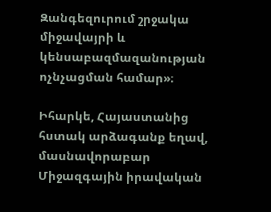Զանգեզուրում շրջակա միջավայրի և կենսաբազմազանության ոչնչացման համար»։

Իհարկե, Հայաստանից հստակ արձագանք եղավ, մասնավորաբար Միջազգային իրավական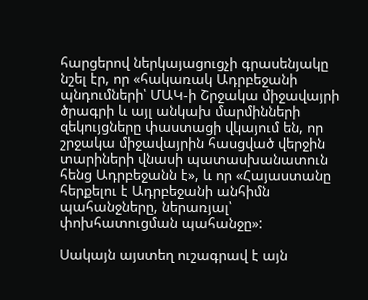հարցերով ներկայացուցչի գրասենյակը նշել էր, որ «հակառակ Ադրբեջանի պնդումների՝ ՄԱԿ-ի Շրջակա միջավայրի ծրագրի և այլ անկախ մարմինների զեկույցները փաստացի վկայում են, որ շրջակա միջավայրին հասցված վերջին տարիների վնասի պատասխանատուն հենց Ադրբեջանն է», և որ «Հայաստանը հերքելու է Ադրբեջանի անհիմն պահանջները, ներառյալ՝ փոխհատուցման պահանջը»:

Սակայն այստեղ ուշագրավ է այն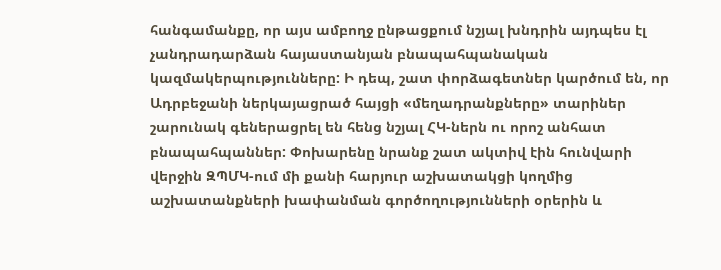հանգամանքը, որ այս ամբողջ ընթացքում նշյալ խնդրին այդպես էլ չանդրադարձան հայաստանյան բնապահպանական կազմակերպությունները: Ի դեպ, շատ փորձագետներ կարծում են, որ Ադրբեջանի ներկայացրած հայցի «մեղադրանքները» տարիներ շարունակ գեներացրել են հենց նշյալ ՀԿ-ներն ու որոշ անհատ բնապահպաններ: Փոխարենը նրանք շատ ակտիվ էին հունվարի վերջին ԶՊՄԿ-ում մի քանի հարյուր աշխատակցի կողմից աշխատանքների խափանման գործողությունների օրերին և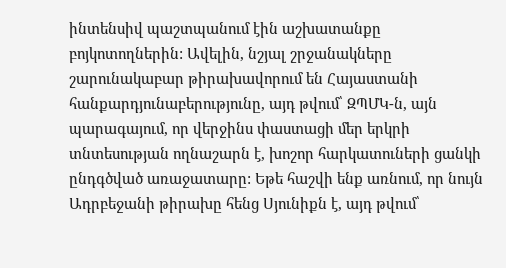ինտենսիվ պաշտպանում էին աշխատանքը բոյկոտողներին: Ավելին, նշյալ շրջանակները շարունակաբար թիրախավորում են Հայաստանի հանքարդյունաբերությունը, այդ թվում՝ ԶՊՄԿ-ն, այն պարագայում, որ վերջինս փաստացի մեր երկրի տնտեսության ողնաշարն է, խոշոր հարկատուների ցանկի ընդգծված առաջատարը: Եթե հաշվի ենք առնում, որ նույն Ադրբեջանի թիրախը հենց Սյունիքն է, այդ թվում՝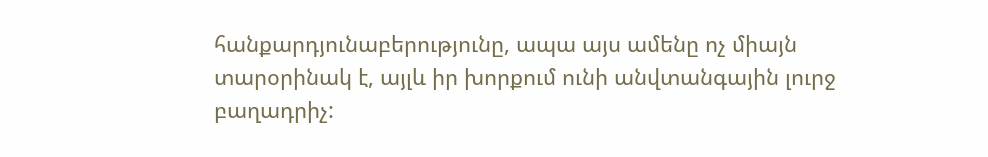հանքարդյունաբերությունը, ապա այս ամենը ոչ միայն տարօրինակ է, այլև իր խորքում ունի անվտանգային լուրջ բաղադրիչ: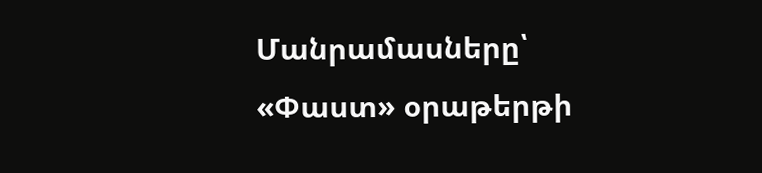Մանրամասները՝ «Փաստ» օրաթերթի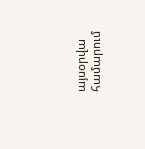այսօրվա համարում